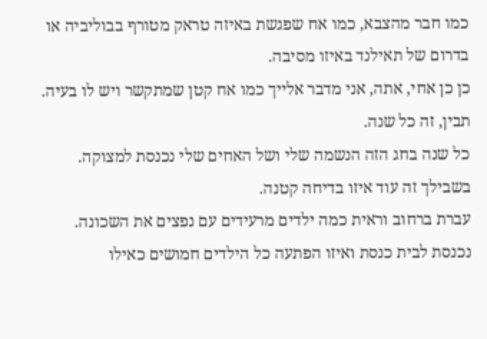כמו חבר מהצבא, כמו אח שפגשת באיזה טראק מטורף בבוליביה או בדרום של תאילנד באיזו מסיבה.
כן כן אחי, אתה, אני מדבר אלייך כמו אח קטן שמתקשר ויש לו בעיה.
תבין, זה כל שנה.
כל שנה בחג הזה הנשמה שלי ושל האחים שלי נכנסת למצוקה.
בשבילך זה עוד איזו בדיחה קטנה.
עברת ברחוב וראית כמה ילדים מרעידים עם נפצים את השכונה.
נכנסת לבית כנסת ואיזו הפתעה כל הילדים חמושים כאילו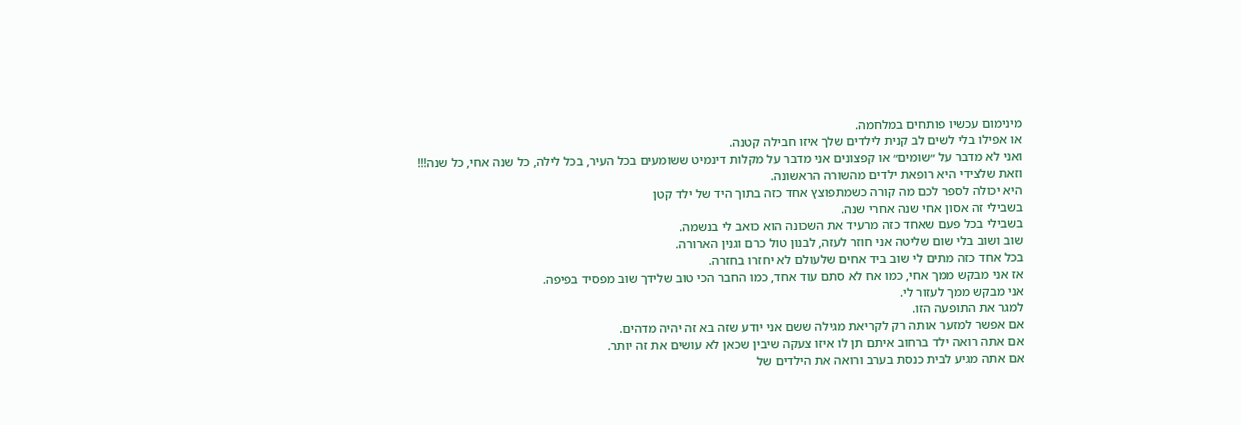מינימום עכשיו פותחים במלחמה.
או אפילו בלי לשים לב קנית לילדים שלך איזו חבילה קטנה.
ואני לא מדבר על ״שומים״ או קפצונים אני מדבר על מקלות דינמיט ששומעים בכל העיר, בכל לילה, כל שנה אחי, כל שנה!!!
וזאת שלצידי היא רופאת ילדים מהשורה הראשונה.
היא יכולה לספר לכם מה קורה כשמתפוצץ אחד כזה בתוך היד של ילד קטן
בשבילי זה אסון אחי שנה אחרי שנה.
בשבילי בכל פעם שאחד כזה מרעיד את השכונה הוא כואב לי בנשמה.
שוב ושוב בלי שום שליטה אני חוזר לעזה, לבנון טול כרם וגנין הארורה.
בכל אחד כזה מתים לי שוב ביד אחים שלעולם לא יחזרו בחזרה.
אז אני מבקש ממך אחי, כמו אח לא סתם עוד אחד, כמו החבר הכי טוב שלידך שוב מפסיד בפיפה.
אני מבקש ממך לעזור לי.
למגר את התופעה הזו.
אם אפשר למזער אותה רק לקריאת מגילה ששם אני יודע שזה בא זה יהיה מדהים.
אם אתה רואה ילד ברחוב איתם תן לו איזו צעקה שיבין שכאן לא עושים את זה יותר.
אם אתה מגיע לבית כנסת בערב ורואה את הילדים של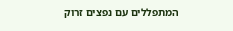המתפללים עם נפצים זרוק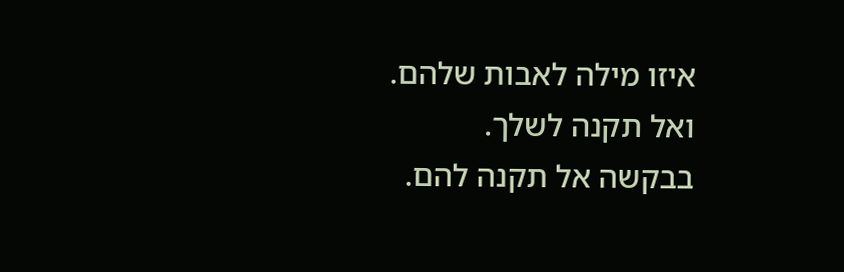איזו מילה לאבות שלהם.
ואל תקנה לשלך.
בבקשה אל תקנה להם.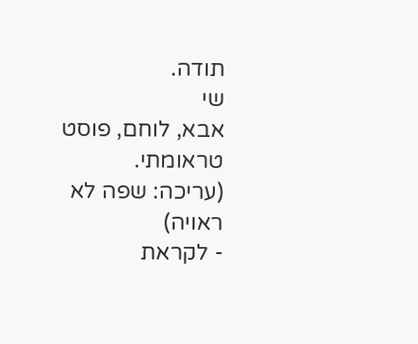תודה.
שי
אבא, לוחם, פוסט טראומתי.
(עריכה: שפה לא ראויה)
- לקראת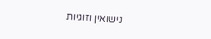נישואין וזוגיות